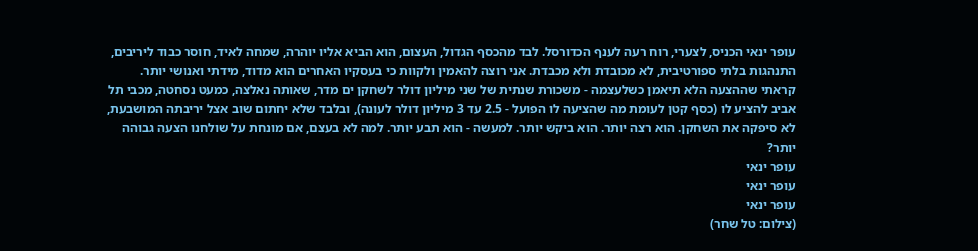עופר ינאי הכניס, לצערי, רוח רעה לענף הכדורסל. לבד מהכסף הגדול, העצום, הוא הביא אליו יוהרה, שמחה לאיד, חוסר כבוד ליריבים, התנהגות בלתי ספורטיבית, לא מכובדת ולא מכבדת. אני רוצה להאמין ולקוות כי בעסקיו האחרים הוא מדוד, מידתי ואנושי יותר.
קראתי שההצעה הלא תיאמן כשלעצמה - משכורת שנתית של שני מיליון דולר לשחקן ים מדר, שאותה נאלצה, כמעט נסחטה, מכבי תל אביב להציע לו (כסף קטן לעומת מה שהציעה לו הפועל - 2.5 עד 3 מיליון דולר לעונה), ובלבד שלא יחתום שוב אצל יריבתה המושבעת, לא סיפקה את השחקן. הוא רצה יותר. הוא ביקש יותר. למעשה - הוא תבע יותר. למה לא בעצם, אם מונחת על שולחנו הצעה גבוהה יותר?
עופר ינאי
עופר ינאי
עופר ינאי
(צילום: טל שחר)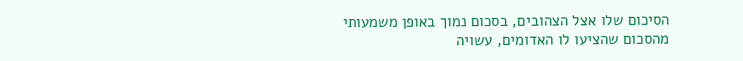הסיכום שלו אצל הצהובים, בסכום נמוך באופן משמעותי מהסכום שהציעו לו האדומים, עשויה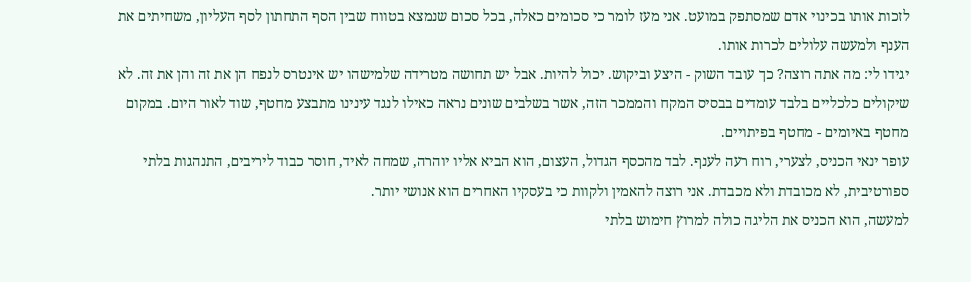לזכות אותו בכינוי אדם שמסתפק במועט. אני מעז לומר כי סכומים כאלה, בכל סכום שנמצא בטווח שבין הסף התחתון לסף העליון, משחיתים את הענף ולמעשה עלולים לכרות אותו.
יגידו לי: מה אתה רוצה? כך עובד השוק - היצע וביקוש. יכול להיות. אבל יש תחושה מטרידה שלמישהו יש אינטרס לנפח הן את זה והן את זה. לא שיקולים כלכליים בלבד עומדים בבסיס המקח והממכר הזה, אשר בשלבים שונים נראה כאילו לנגד עינינו מתבצע מחטף, שוד לאור היום. במקום מחטף באיומים - מחטף בפיתויים.
עופר ינאי הכניס, לצערי, רוח רעה לענף. לבד מהכסף הגדול, העצום, הוא הביא אליו יוהרה, שמחה לאיד, חוסר כבוד ליריבים, התנהגות בלתי ספורטיבית, לא מכובדת ולא מכבדת. אני רוצה להאמין ולקוות כי בעסקיו האחרים הוא אנושי יותר.
למעשה, הוא הכניס את הליגה כולה למרוץ חימוש בלתי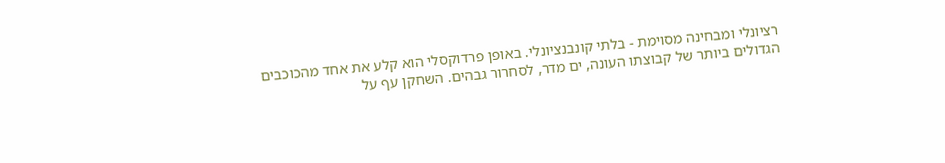רציונלי ומבחינה מסוימת - בלתי קונבנציונלי. באופן פרדוקסלי הוא קלע את אחד מהכוכבים הגדולים ביותר של קבוצתו העונה, ים מדר, לסחרור גבהים. השחקן עף על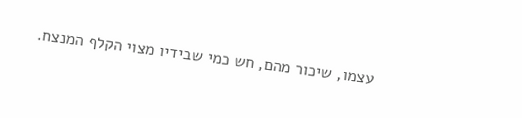עצמו, שיכור מהם, חש כמי שבידיו מצוי הקלף המנצח.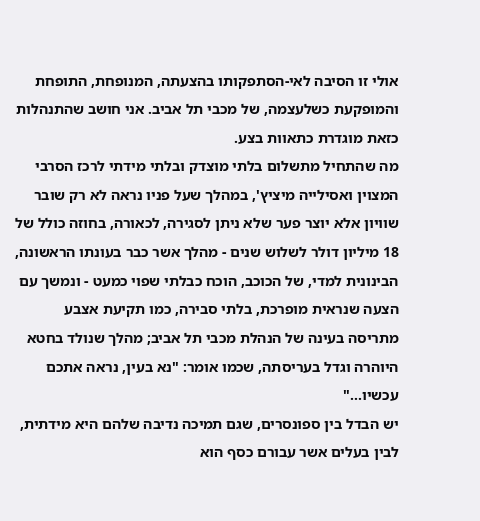אולי זו הסיבה לאי-הסתפקותו בהצעתה, המנופחת, התופחת והמופקעת כשלעצמה, של מכבי תל אביב. אני חושב שהתנהלות כזאת מוגדרת כתאוות בצע.
מה שהתחיל מתשלום בלתי מוצדק ובלתי מידתי לרכז הסרבי המצוין ואסילייה מיציץ', במהלך שעל פניו נראה לא רק שובר שוויון אלא יוצר פער שלא ניתן לסגירה, לכאורה, בחוזה כולל של 18 מיליון דולר לשלוש שנים - מהלך אשר כבר בעונתו הראשונה, הבינונית למדי, של הכוכב, הוכח כבלתי שפוי כמעט - ונמשך עם הצעה שנראית מופרכת, בלתי סבירה, כמו תקיעת אצבע מתריסה בעינה של הנהלת מכבי תל אביב; מהלך שנולד בחטא היוהרה וגדל בעריסתה, שכמו אומר: "נא בעין, נראה אתכם עכשיו..."
יש הבדל בין ספונסרים, שגם תמיכה נדיבה שלהם היא מידתית, לבין בעלים אשר עבורם כסף הוא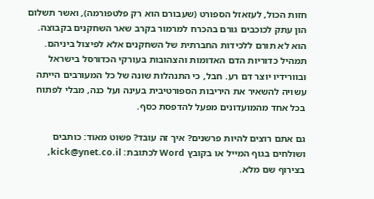חזות הכול, לעזאזל הספורט (שעבורם הוא רק פלטפורמה), ואשר תשלום הון עתק לכוכבים גורם בהכרח למרמור בקרב שאר השחקנים בקבוצה. הוא לא תורם ללכידות החברתית של השחקנים אלא לפיצול ביניהם.
תמהיל כדוריות הדם האדומות והצהובות בעורקי הכדורסל בישראל ובוורידיו יוצר דם רע. חבל, כי התנהלות שונה של כל המעורבים הייתה עשויה להשאיר את היריבות הספורטיבית בעינה ועל כנה, מבלי לפתוח בכל אחד מהמועדונים מפעל להדפסת כסף.

גם אתם רוצים להיות פרשנים? איך זה עובד? פשוט מאוד: כותבים ושולחים בגוף המייל או בקובץ Word לכתובת: kick@ynet.co.il, בצירוף שם מלא.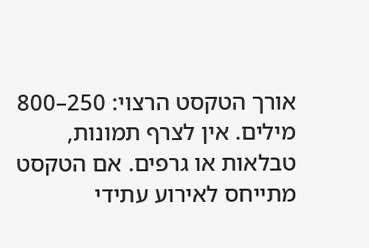אורך הטקסט הרצוי: 250–800 מילים. אין לצרף תמונות, טבלאות או גרפים. אם הטקסט מתייחס לאירוע עתידי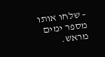– שלחו אותו מספר ימים מראש.